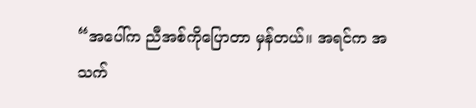“အပေါ်က ညီအစ်ကိုပြောတာ မှန်တယ်။ အရင်က အသက်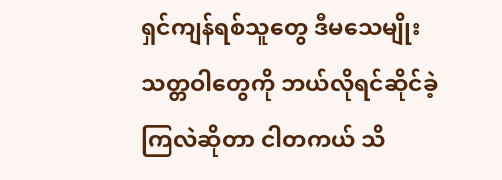ရှင်ကျန်ရစ်သူတွေ ဒီမသေမျိုး သတ္တဝါတွေကို ဘယ်လိုရင်ဆိုင်ခဲ့ကြလဲဆိုတာ ငါတကယ် သိ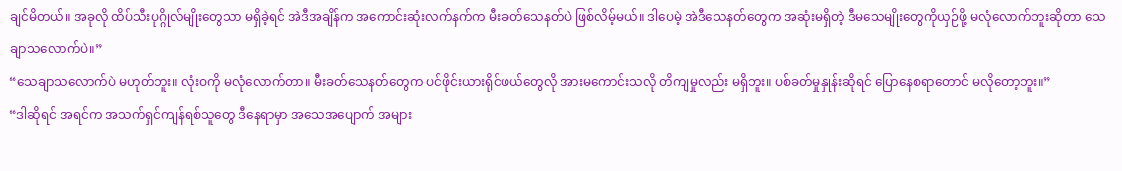ချင်မိတယ်။ အခုလို ထိပ်သီးပုဂ္ဂိုလ်မျိုးတွေသာ မရှိခဲ့ရင် အဲဒီအချိန်က အကောင်းဆုံးလက်နက်က မီးခတ်သေနတ်ပဲ ဖြစ်လိမ့်မယ်။ ဒါပေမဲ့ အဲဒီသေနတ်တွေက အဆုံးမရှိတဲ့ ဒီမသေမျိုးတွေကိုယှဉ်ဖို့ မလုံလောက်ဘူးဆိုတာ သေချာသလောက်ပဲ။”
“သေချာသလောက်ပဲ မဟုတ်ဘူး။ လုံးဝကို မလုံလောက်တာ။ မီးခတ်သေနတ်တွေက ပင်ဖိုင်းယားရိုင်ဖယ်တွေလို အားမကောင်းသလို တိကျမှုလည်း မရှိဘူး။ ပစ်ခတ်မှုနှုန်းဆိုရင် ပြောနေစရာတောင် မလိုတော့ဘူး။”
“ဒါဆိုရင် အရင်က အသက်ရှင်ကျန်ရစ်သူတွေ ဒီနေရာမှာ အသေအပျောက် အများ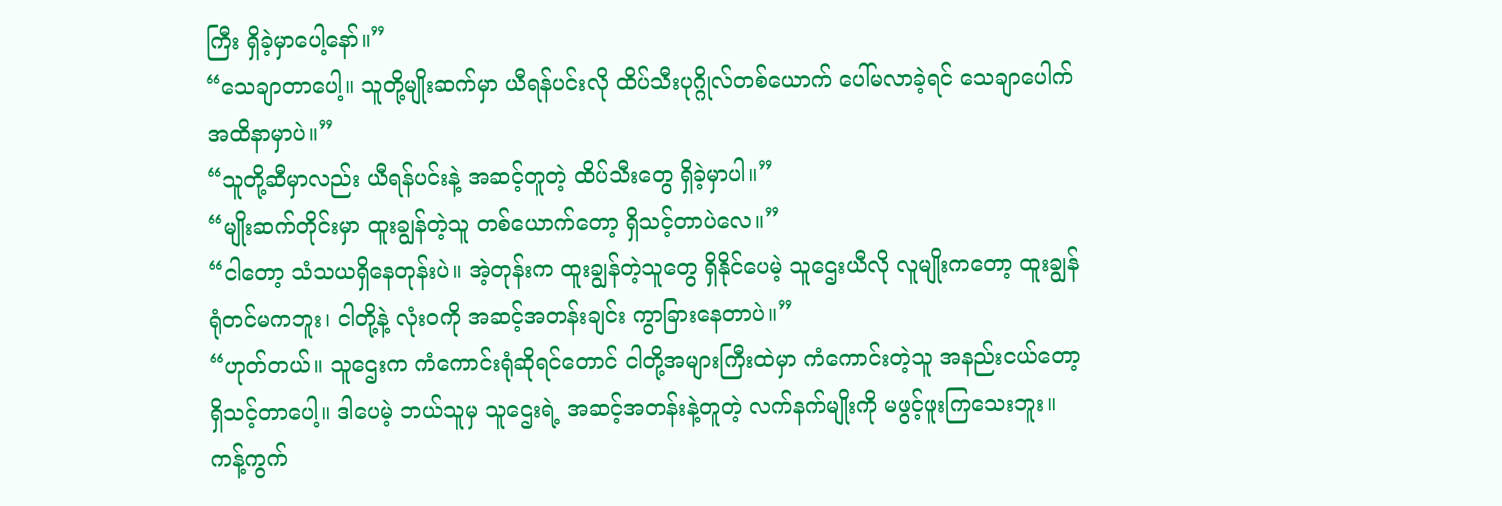ကြီး ရှိခဲ့မှာပေါ့နော်။”
“သေချာတာပေါ့။ သူတို့မျိုးဆက်မှာ ယီရန်ပင်းလို ထိပ်သီးပုဂ္ဂိုလ်တစ်ယောက် ပေါ်မလာခဲ့ရင် သေချာပေါက် အထိနာမှာပဲ။”
“သူတို့ဆီမှာလည်း ယီရန်ပင်းနဲ့ အဆင့်တူတဲ့ ထိပ်သီးတွေ ရှိခဲ့မှာပါ။”
“မျိုးဆက်တိုင်းမှာ ထူးချွန်တဲ့သူ တစ်ယောက်တော့ ရှိသင့်တာပဲလေ။”
“ငါတော့ သံသယရှိနေတုန်းပဲ။ အဲ့တုန်းက ထူးချွန်တဲ့သူတွေ ရှိနိုင်ပေမဲ့ သူဌေးယီလို လူမျိုးကတော့ ထူးချွန်ရုံတင်မကဘူး၊ ငါတို့နဲ့ လုံးဝကို အဆင့်အတန်းချင်း ကွာခြားနေတာပဲ။”
“ဟုတ်တယ်။ သူဌေးက ကံကောင်းရုံဆိုရင်တောင် ငါတို့အများကြီးထဲမှာ ကံကောင်းတဲ့သူ အနည်းငယ်တော့ ရှိသင့်တာပေါ့။ ဒါပေမဲ့ ဘယ်သူမှ သူဌေးရဲ့ အဆင့်အတန်းနဲ့တူတဲ့ လက်နက်မျိုးကို မဖွင့်ဖူးကြသေးဘူး။ ကန့်ကွက်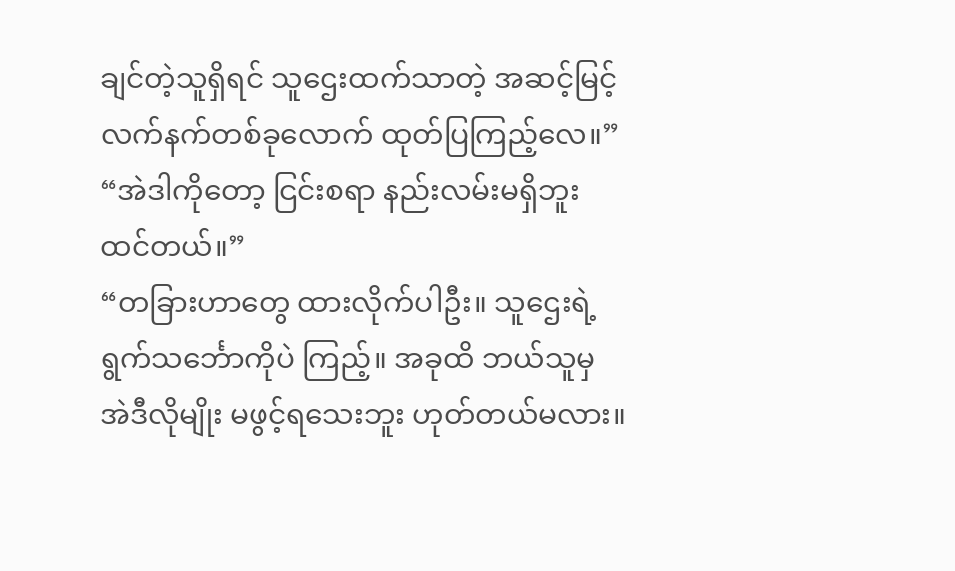ချင်တဲ့သူရှိရင် သူဌေးထက်သာတဲ့ အဆင့်မြင့်လက်နက်တစ်ခုလောက် ထုတ်ပြကြည့်လေ။”
“အဲဒါကိုတော့ ငြင်းစရာ နည်းလမ်းမရှိဘူး ထင်တယ်။”
“တခြားဟာတွေ ထားလိုက်ပါဦး။ သူဌေးရဲ့ ရွက်သင်္ဘောကိုပဲ ကြည့်။ အခုထိ ဘယ်သူမှ အဲဒီလိုမျိုး မဖွင့်ရသေးဘူး ဟုတ်တယ်မလား။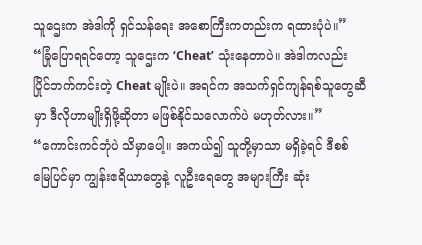သူဌေးက အဲဒါကို ရှင်သန်ရေး အစောကြီးကတည်းက ရထားပုံပဲ။”
“ခြုံပြောရရင်တော့ သူဌေးက ‘Cheat’ သုံးနေတာပဲ။ အဲဒါကလည်း ပြိုင်ဘက်ကင်းတဲ့ Cheat မျိုးပဲ။ အရင်က အသက်ရှင်ကျန်ရစ်သူတွေဆီမှာ ဒီလိုဟာမျိုးရှိဖို့ဆိုတာ မဖြစ်နိုင်သလောက်ပဲ မဟုတ်လား။”
“ကောင်းကင်ဘုံပဲ သိမှာပေါ့။ အကယ်၍ သူတို့မှာသာ မရှိခဲ့ရင် ဒီစစ်မြေပြင်မှာ ကျွန်းဧရိယာတွေနဲ့ လူဦးရေတွေ အများကြီး ဆုံး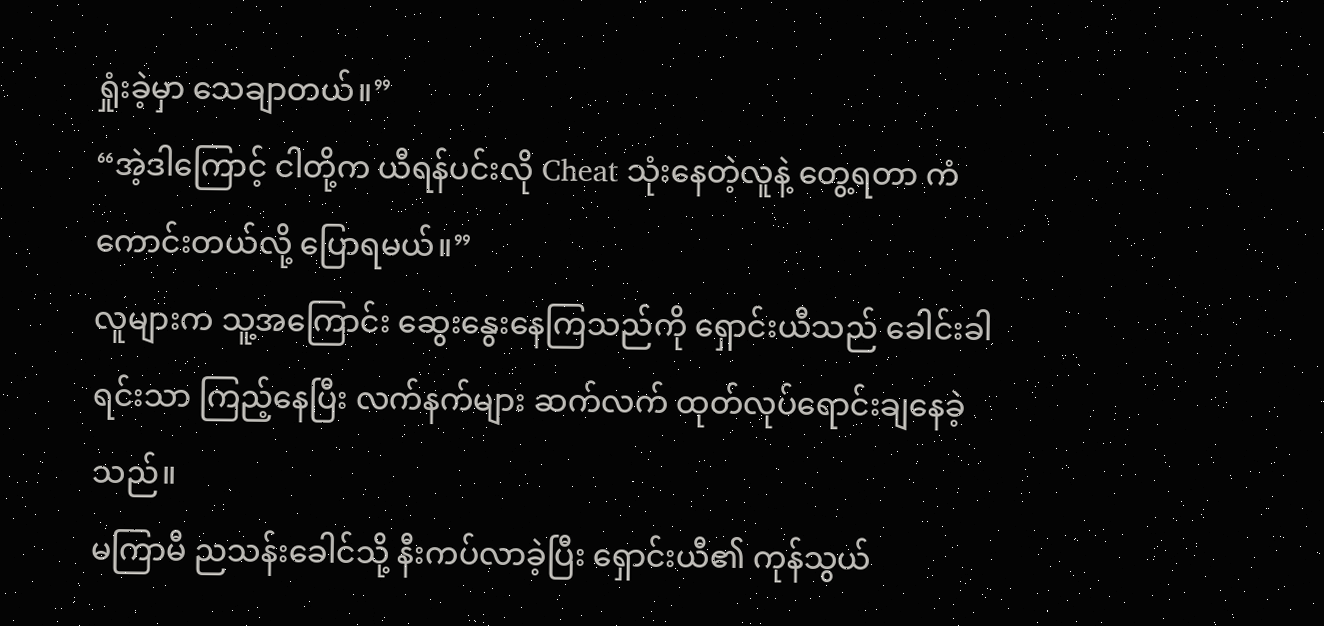ရှုံးခဲ့မှာ သေချာတယ်။”
“အဲ့ဒါကြောင့် ငါတို့က ယီရန်ပင်းလို Cheat သုံးနေတဲ့လူနဲ့ တွေ့ရတာ ကံကောင်းတယ်လို့ ပြောရမယ်။”
လူများက သူ့အကြောင်း ဆွေးနွေးနေကြသည်ကို ရှောင်းယီသည် ခေါင်းခါရင်းသာ ကြည့်နေပြီး လက်နက်များ ဆက်လက် ထုတ်လုပ်ရောင်းချနေခဲ့သည်။
မကြာမီ ညသန်းခေါင်သို့ နီးကပ်လာခဲ့ပြီး ရှောင်းယီ၏ ကုန်သွယ်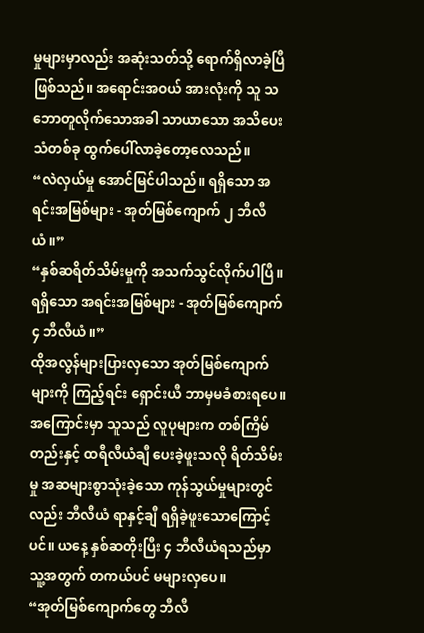မှုများမှာလည်း အဆုံးသတ်သို့ ရောက်ရှိလာခဲ့ပြီဖြစ်သည်။ အရောင်းအဝယ် အားလုံးကို သူ သဘောတူလိုက်သောအခါ သာယာသော အသိပေးသံတစ်ခု ထွက်ပေါ်လာခဲ့တော့လေသည်။
“လဲလှယ်မှု အောင်မြင်ပါသည်။ ရရှိသော အရင်းအမြစ်များ - အုတ်မြစ်ကျောက် ၂ ဘီလီယံ။”
“နှစ်ဆရိတ်သိမ်းမှုကို အသက်သွင်လိုက်ပါပြီ။ ရရှိသော အရင်းအမြစ်များ - အုတ်မြစ်ကျောက် ၄ ဘီလီယံ။”
ထိုအလွန်များပြားလှသော အုတ်မြစ်ကျောက်များကို ကြည့်ရင်း ရှောင်းယီ ဘာမှမခံစားရပေ။ အကြောင်းမှာ သူသည် လူပုများက တစ်ကြိမ်တည်းနှင့် ထရီလီယံချီ ပေးခဲ့ဖူးသလို ရိတ်သိမ်းမှု အဆများစွာသုံးခဲ့သော ကုန်သွယ်မှုများတွင်လည်း ဘီလီယံ ရာနှင့်ချီ ရရှိခဲ့ဖူးသောကြောင့်ပင်။ ယနေ့ နှစ်ဆတိုးပြီး ၄ ဘီလီယံရသည်မှာ သူ့အတွက် တကယ်ပင် မများလှပေ။
“အုတ်မြစ်ကျောက်တွေ ဘီလီ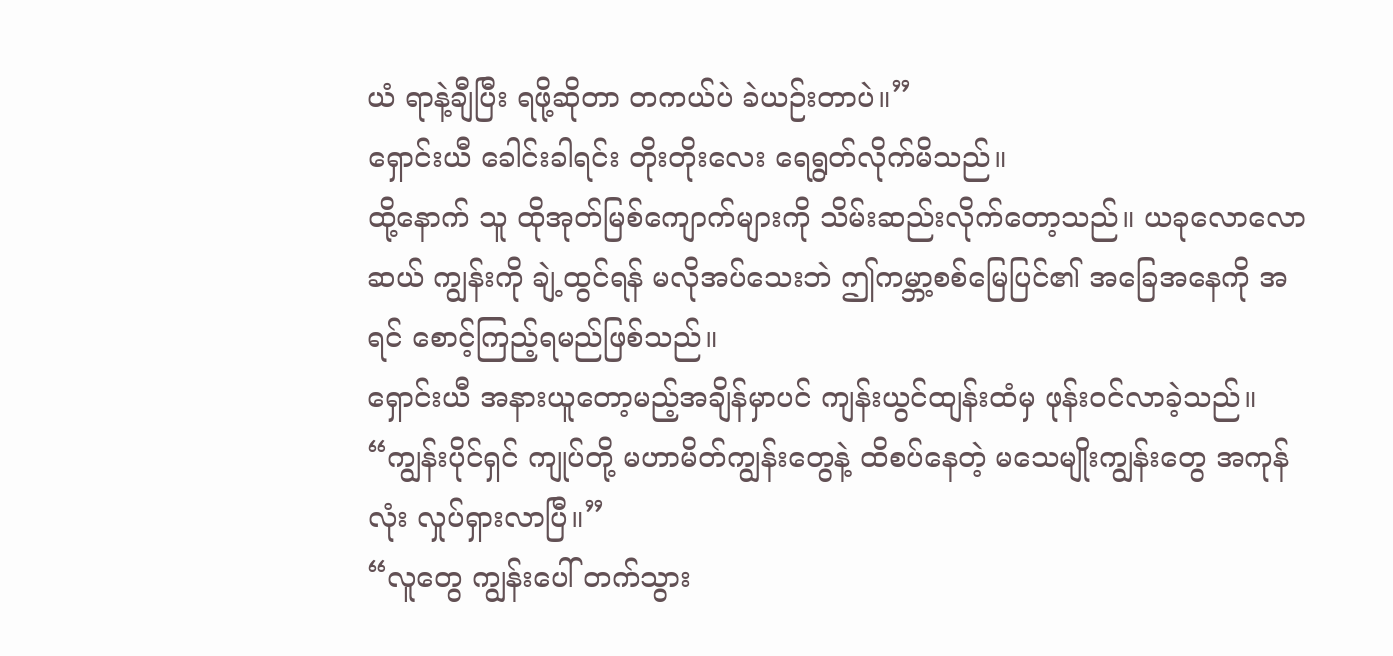ယံ ရာနဲ့ချီပြီး ရဖို့ဆိုတာ တကယ်ပဲ ခဲယဉ်းတာပဲ။”
ရှောင်းယီ ခေါင်းခါရင်း တိုးတိုးလေး ရေရွတ်လိုက်မိသည်။
ထို့နောက် သူ ထိုအုတ်မြစ်ကျောက်များကို သိမ်းဆည်းလိုက်တော့သည်။ ယခုလောလောဆယ် ကျွန်းကို ချဲ့ထွင်ရန် မလိုအပ်သေးဘဲ ဤကမ္ဘာ့စစ်မြေပြင်၏ အခြေအနေကို အရင် စောင့်ကြည့်ရမည်ဖြစ်သည်။
ရှောင်းယီ အနားယူတော့မည့်အချိန်မှာပင် ကျန်းယွင်ထျန်းထံမှ ဖုန်းဝင်လာခဲ့သည်။
“ကျွန်းပိုင်ရှင် ကျုပ်တို့ မဟာမိတ်ကျွန်းတွေနဲ့ ထိစပ်နေတဲ့ မသေမျိုးကျွန်းတွေ အကုန်လုံး လှုပ်ရှားလာပြီ။”
“လူတွေ ကျွန်းပေါ် တက်သွား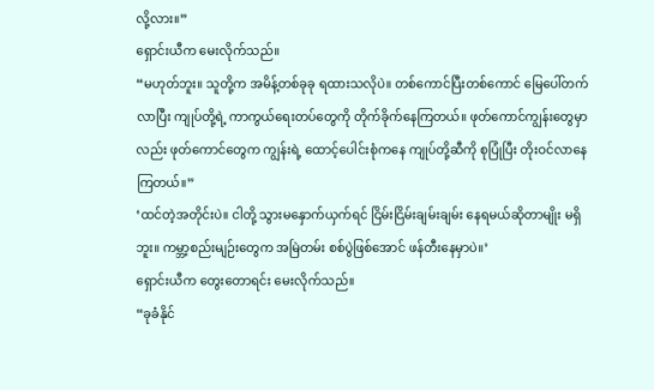လို့လား။”
ရှောင်းယီက မေးလိုက်သည်။
“မဟုတ်ဘူး။ သူတို့က အမိန့်တစ်ခုခု ရထားသလိုပဲ။ တစ်ကောင်ပြီးတစ်ကောင် မြေပေါ်တက်လာပြီး ကျုပ်တို့ရဲ့ ကာကွယ်ရေးတပ်တွေကို တိုက်ခိုက်နေကြတယ်။ ဖုတ်ကောင်ကျွန်းတွေမှာလည်း ဖုတ်ကောင်တွေက ကျွန်းရဲ့ ထောင့်ပေါင်းစုံကနေ ကျုပ်တို့ဆီကို စုပြုံပြီး တိုးဝင်လာနေကြတယ်။”
‘ထင်တဲ့အတိုင်းပဲ။ ငါတို့ သွားမနှောက်ယှက်ရင် ငြိမ်းငြိမ်းချမ်းချမ်း နေရမယ်ဆိုတာမျိုး မရှိဘူး။ ကမ္ဘာ့စည်းမျဉ်းတွေက အမြဲတမ်း စစ်ပွဲဖြစ်အောင် ဖန်တီးနေမှာပဲ။’
ရှောင်းယီက တွေးတောရင်း မေးလိုက်သည်။
“ခုခံနိုင်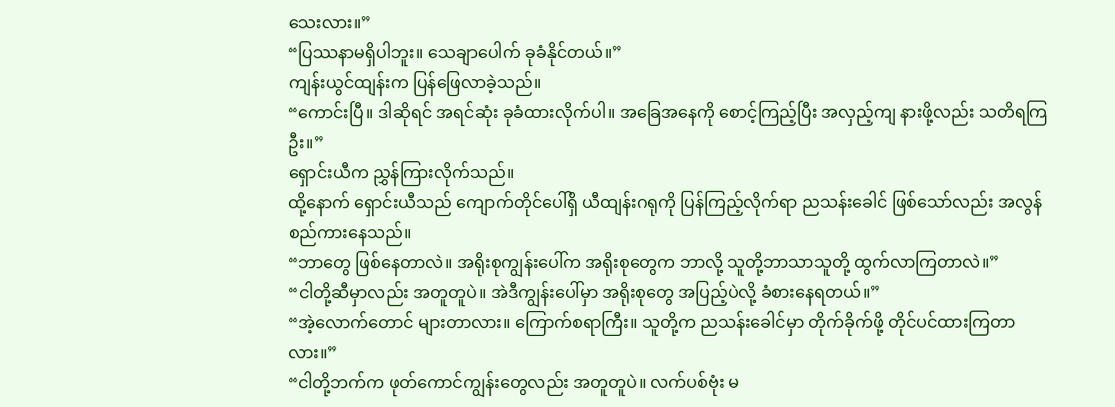သေးလား။”
“ပြဿနာမရှိပါဘူး။ သေချာပေါက် ခုခံနိုင်တယ်။”
ကျန်းယွင်ထျန်းက ပြန်ဖြေလာခဲ့သည်။
“ကောင်းပြီ။ ဒါဆိုရင် အရင်ဆုံး ခုခံထားလိုက်ပါ။ အခြေအနေကို စောင့်ကြည့်ပြီး အလှည့်ကျ နားဖို့လည်း သတိရကြဦး။”
ရှောင်းယီက ညွှန်ကြားလိုက်သည်။
ထို့နောက် ရှောင်းယီသည် ကျောက်တိုင်ပေါ်ရှိ ယီထျန်းဂရုကို ပြန်ကြည့်လိုက်ရာ ညသန်းခေါင် ဖြစ်သော်လည်း အလွန် စည်ကားနေသည်။
“ဘာတွေ ဖြစ်နေတာလဲ။ အရိုးစုကျွန်းပေါ်က အရိုးစုတွေက ဘာလို့ သူတို့ဘာသာသူတို့ ထွက်လာကြတာလဲ။”
“ငါတို့ဆီမှာလည်း အတူတူပဲ။ အဲဒီကျွန်းပေါ်မှာ အရိုးစုတွေ အပြည့်ပဲလို့ ခံစားနေရတယ်။”
“အဲ့လောက်တောင် များတာလား။ ကြောက်စရာကြီး။ သူတို့က ညသန်းခေါင်မှာ တိုက်ခိုက်ဖို့ တိုင်ပင်ထားကြတာလား။”
“ငါတို့ဘက်က ဖုတ်ကောင်ကျွန်းတွေလည်း အတူတူပဲ။ လက်ပစ်ဗုံး မ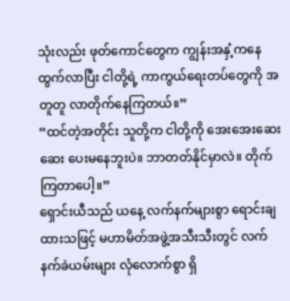သုံးလည်း ဖုတ်ကောင်တွေက ကျွန်းအနှံ့ကနေ ထွက်လာပြီး ငါတို့ရဲ့ ကာကွယ်ရေးတပ်တွေကို အတူတူ လာတိုက်နေကြတယ်။”
“ထင်တဲ့အတိုင်း သူတို့က ငါတို့ကို အေးအေးဆေးဆေး ပေးမနေဘူးပဲ။ ဘာတတ်နိုင်မှာလဲ။ တိုက်ကြတာပေါ့။”
ရှောင်းယီသည် ယနေ့ လက်နက်များစွာ ရောင်းချထားသဖြင့် မဟာမိတ်အဖွဲ့အသီးသီးတွင် လက်နက်ခဲယမ်းများ လုံလောက်စွာ ရှိ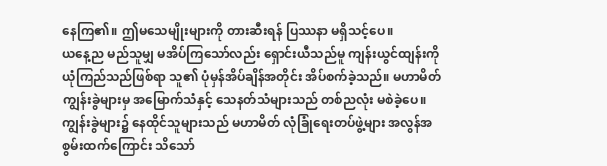နေကြ၏။ ဤမသေမျိုးများကို တားဆီးရန် ပြဿနာ မရှိသင့်ပေ။
ယနေ့ည မည်သူမျှ မအိပ်ကြသော်လည်း ရှောင်းယီသည်မူ ကျန်းယွင်ထျန်းကို ယုံကြည်သည်ဖြစ်ရာ သူ၏ ပုံမှန်အိပ်ချိန်အတိုင်း အိပ်စက်ခဲ့သည်။ မဟာမိတ်ကျွန်းခွဲများမှ အမြောက်သံနှင့် သေနတ်သံများသည် တစ်ညလုံး မစဲခဲ့ပေ။
ကျွန်းခွဲများ၌ နေထိုင်သူများသည် မဟာမိတ် လုံခြုံရေးတပ်ဖွဲ့များ အလွန်အစွမ်းထက်ကြောင်း သိသော်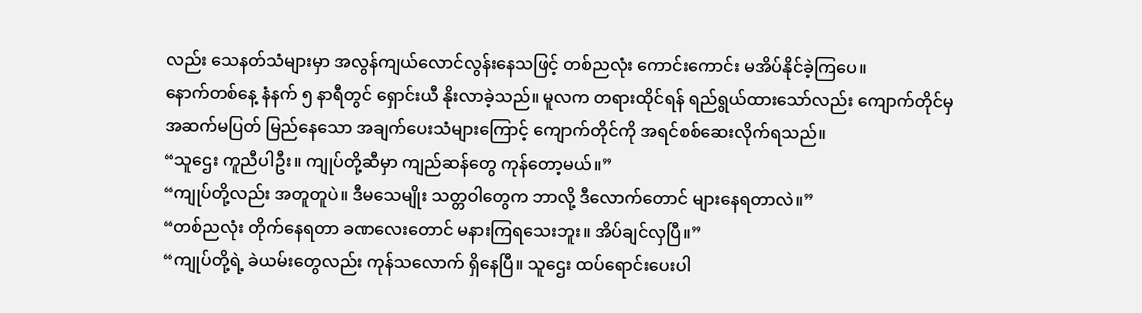လည်း သေနတ်သံများမှာ အလွန်ကျယ်လောင်လွန်းနေသဖြင့် တစ်ညလုံး ကောင်းကောင်း မအိပ်နိုင်ခဲ့ကြပေ။
နောက်တစ်နေ့ နံနက် ၅ နာရီတွင် ရှောင်းယီ နိုးလာခဲ့သည်။ မူလက တရားထိုင်ရန် ရည်ရွယ်ထားသော်လည်း ကျောက်တိုင်မှ အဆက်မပြတ် မြည်နေသော အချက်ပေးသံများကြောင့် ကျောက်တိုင်ကို အရင်စစ်ဆေးလိုက်ရသည်။
“သူဌေး ကူညီပါဦး။ ကျုပ်တို့ဆီမှာ ကျည်ဆန်တွေ ကုန်တော့မယ်။”
“ကျုပ်တို့လည်း အတူတူပဲ။ ဒီမသေမျိုး သတ္တဝါတွေက ဘာလို့ ဒီလောက်တောင် များနေရတာလဲ။”
“တစ်ညလုံး တိုက်နေရတာ ခဏလေးတောင် မနားကြရသေးဘူး။ အိပ်ချင်လှပြီ။”
“ကျုပ်တို့ရဲ့ ခဲယမ်းတွေလည်း ကုန်သလောက် ရှိနေပြီ။ သူဌေး ထပ်ရောင်းပေးပါ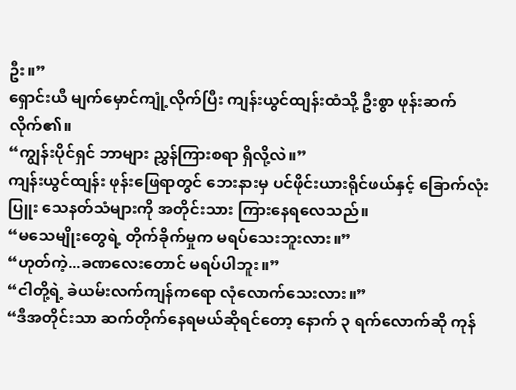ဦး။”
ရှောင်းယီ မျက်မှောင်ကျုံ့လိုက်ပြီး ကျန်းယွင်ထျန်းထံသို့ ဦးစွာ ဖုန်းဆက်လိုက်၏။
“ကျွန်းပိုင်ရှင် ဘာများ ညွှန်ကြားစရာ ရှိလို့လဲ။”
ကျန်းယွင်ထျန်း ဖုန်းဖြေရာတွင် ဘေးနားမှ ပင်ဖိုင်းယားရိုင်ဖယ်နှင့် ခြောက်လုံးပြူး သေနတ်သံများကို အတိုင်းသား ကြားနေရလေသည်။
“မသေမျိုးတွေရဲ့ တိုက်ခိုက်မှုက မရပ်သေးဘူးလား။”
“ဟုတ်ကဲ့...ခဏလေးတောင် မရပ်ပါဘူး။”
“ငါတို့ရဲ့ ခဲယမ်းလက်ကျန်ကရော လုံလောက်သေးလား။”
“ဒီအတိုင်းသာ ဆက်တိုက်နေရမယ်ဆိုရင်တော့ နောက် ၃ ရက်လောက်ဆို ကုန်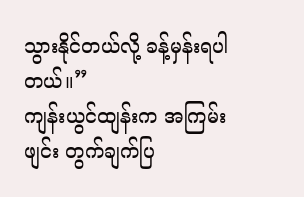သွားနိုင်တယ်လို့ ခန့်မှန်းရပါတယ်။”
ကျန်းယွင်ထျန်းက အကြမ်းဖျင်း တွက်ချက်ပြ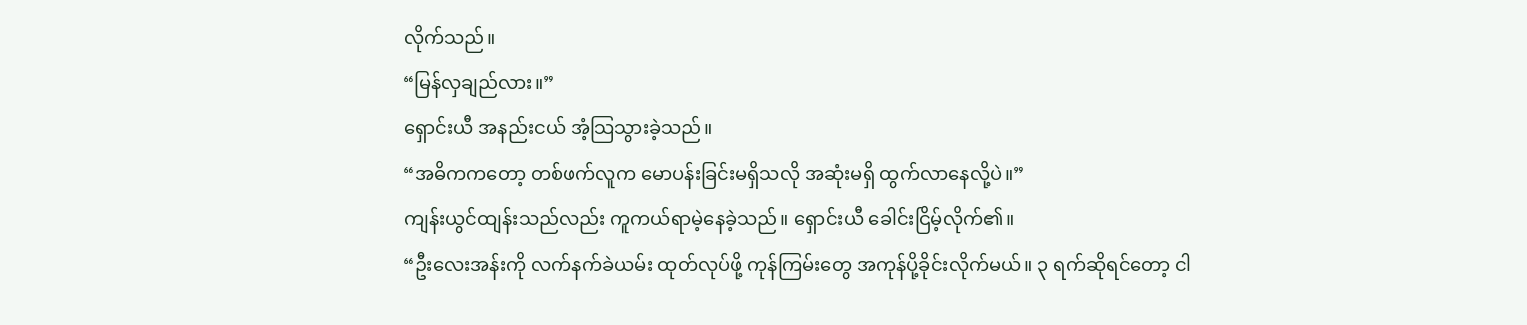လိုက်သည်။
“မြန်လှချည်လား။”
ရှောင်းယီ အနည်းငယ် အံ့သြသွားခဲ့သည်။
“အဓိကကတော့ တစ်ဖက်လူက မောပန်းခြင်းမရှိသလို အဆုံးမရှိ ထွက်လာနေလို့ပဲ။”
ကျန်းယွင်ထျန်းသည်လည်း ကူကယ်ရာမဲ့နေခဲ့သည်။ ရှောင်းယီ ခေါင်းငြိမ့်လိုက်၏။
“ဦးလေးအန်းကို လက်နက်ခဲယမ်း ထုတ်လုပ်ဖို့ ကုန်ကြမ်းတွေ အကုန်ပို့ခိုင်းလိုက်မယ်။ ၃ ရက်ဆိုရင်တော့ ငါ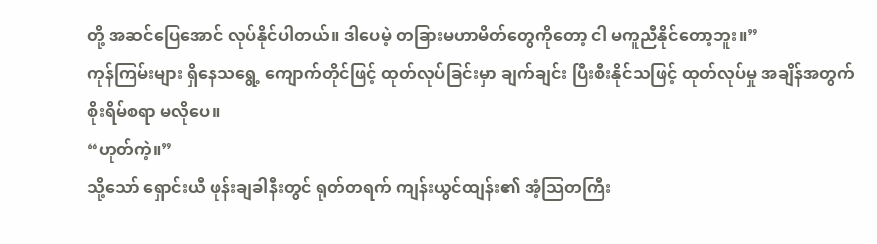တို့ အဆင်ပြေအောင် လုပ်နိုင်ပါတယ်။ ဒါပေမဲ့ တခြားမဟာမိတ်တွေကိုတော့ ငါ မကူညီနိုင်တော့ဘူး။”
ကုန်ကြမ်းများ ရှိနေသရွေ့ ကျောက်တိုင်ဖြင့် ထုတ်လုပ်ခြင်းမှာ ချက်ချင်း ပြီးစီးနိုင်သဖြင့် ထုတ်လုပ်မှု အချိန်အတွက် စိုးရိမ်စရာ မလိုပေ။
“ဟုတ်ကဲ့။”
သို့သော် ရှောင်းယီ ဖုန်းချခါနီးတွင် ရုတ်တရက် ကျန်းယွင်ထျန်း၏ အံ့သြတကြီး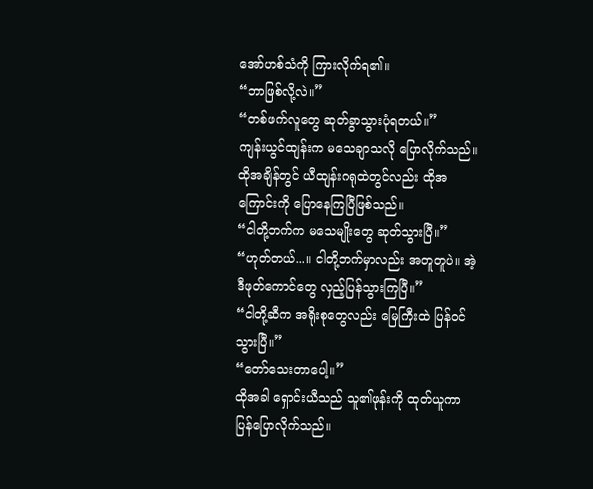အော်ဟစ်သံကို ကြားလိုက်ရ၏။
“ဘာဖြစ်လို့လဲ။”
“တစ်ဖက်လူတွေ ဆုတ်ခွာသွားပုံရတယ်။”
ကျန်းယွင်ထျန်းက မသေချာသလို ပြောလိုက်သည်။ ထိုအချိန်တွင် ယီထျန်းဂရုထဲတွင်လည်း ထိုအကြောင်းကို ပြောနေကြပြီဖြစ်သည်။
“ငါတို့ဘက်က မသေမျိုးတွေ ဆုတ်သွားပြီ။”
“ဟုတ်တယ်...။ ငါတို့ဘက်မှာလည်း အတူတူပဲ။ အဲ့ဒီဖုတ်ကောင်တွေ လှည့်ပြန်သွားကြပြီ။”
“ငါတို့ဆီက အရိုးစုတွေလည်း မြေကြီးထဲ ပြန်ဝင်သွားပြီ။”
“တော်သေးတာပေါ့။”
ထိုအခါ ရှောင်းယီသည် သူ၏ဖုန်းကို ထုတ်ယူကာ ပြန်ပြောလိုက်သည်။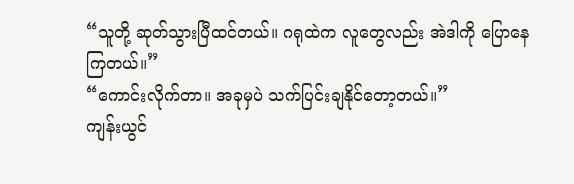“သူတို့ ဆုတ်သွားပြီထင်တယ်။ ဂရုထဲက လူတွေလည်း အဲဒါကို ပြောနေကြတယ်။”
“ကောင်းလိုက်တာ။ အခုမှပဲ သက်ပြင်းချနိုင်တော့တယ်။”
ကျန်းယွင်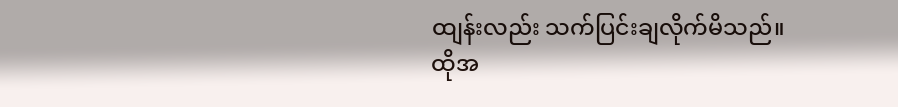ထျန်းလည်း သက်ပြင်းချလိုက်မိသည်။
ထိုအ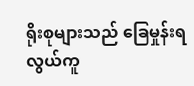ရိုးစုများသည် ခြေမှုန်းရ လွယ်ကူ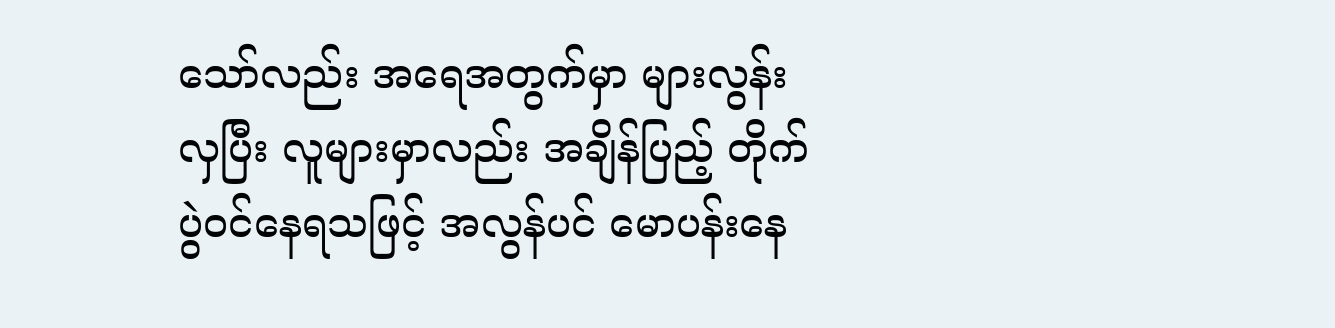သော်လည်း အရေအတွက်မှာ များလွန်းလှပြီး လူများမှာလည်း အချိန်ပြည့် တိုက်ပွဲဝင်နေရသဖြင့် အလွန်ပင် မောပန်းနေ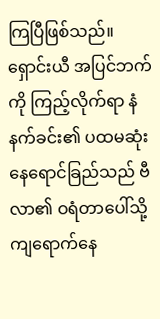ကြပြီဖြစ်သည်။
ရှောင်းယီ အပြင်ဘက်ကို ကြည့်လိုက်ရာ နံနက်ခင်း၏ ပထမဆုံး နေရောင်ခြည်သည် ဗီလာ၏ ဝရံတာပေါ်သို့ ကျရောက်နေ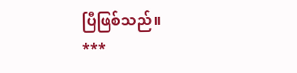ပြီဖြစ်သည်။
***